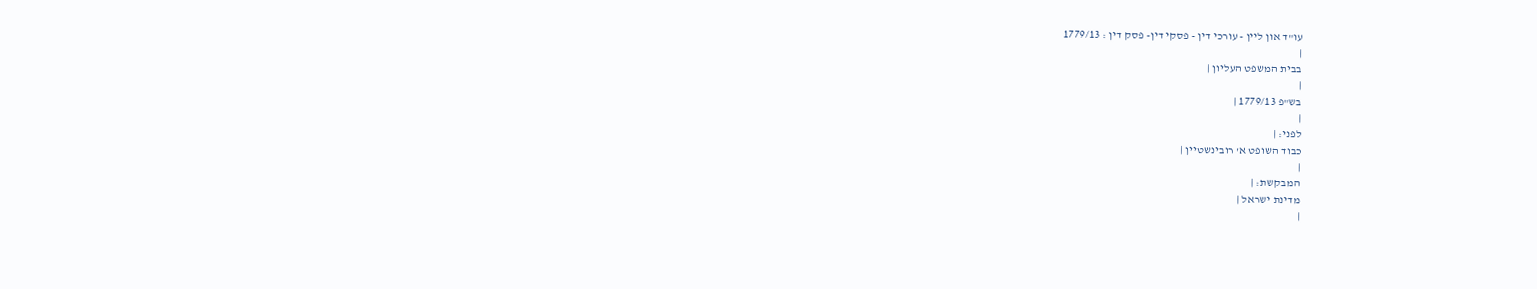עו"ד און ליין - עורכי דין - פסקי דין- פסק דין : 1779/13
|
בבית המשפט העליון |
|
בש"פ 1779/13 |
|
לפני: |
כבוד השופט א' רובינשטיין |
|
המבקשת: |
מדינת ישראל |
|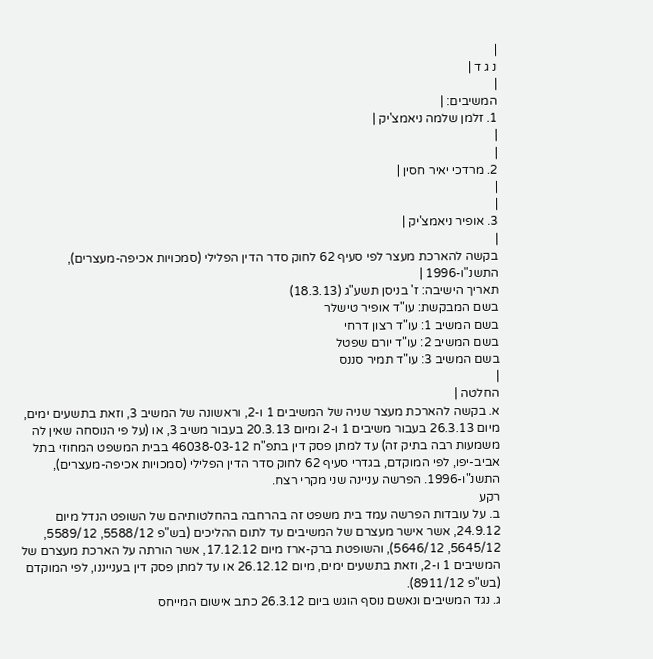|
נ ג ד |
|
המשיבים: |
1. זלמן שלמה ניאמצ'יק |
|
|
2. מרדכי יאיר חסין |
|
|
3. אופיר ניאמצ'יק |
|
בקשה להארכת מעצר לפי סעיף 62 לחוק סדר הדין הפלילי (סמכויות אכיפה-מעצרים), התשנ"ו-1996 |
תאריך הישיבה: ז' בניסן תשע"ג (18.3.13)
בשם המבקשת: עו"ד אופיר טישלר
בשם המשיב 1: עו"ד רצון דרחי
בשם המשיב 2: עו"ד יורם שפטל
בשם המשיב 3: עו"ד תמיר סננס
|
החלטה |
א. בקשה להארכת מעצר שניה של המשיבים 1 ו-2, וראשונה של המשיב 3, וזאת בתשעים ימים, מיום 26.3.13 בעבור משיבים 1 ו-2 ומיום 20.3.13 בעבור משיב 3, או (על פי הנוסחה שאין לה משמעות רבה בתיק זה) עד למתן פסק דין בתפ"ח 46038-03-12 בבית המשפט המחוזי בתל אביב-יפו, לפי המוקדם, בגדרי סעיף 62 לחוק סדר הדין הפלילי (סמכויות אכיפה-מעצרים), התשנ"ו-1996. הפרשה עניינה שני מקרי רצח.
רקע
ב. על עובדות הפרשה עמד בית משפט זה בהרחבה בהחלטותיהם של השופט הנדל מיום 24.9.12, אשר אישר מעצרם של המשיבים עד לתום ההליכים (בש"פ 5588/12, 5589/12, 5645/12, 5646/12), והשופטת ברק-ארז מיום 17.12.12, אשר הורתה על הארכת מעצרם של המשיבים 1 ו-2, וזאת בתשעים ימים, מיום 26.12.12 או עד למתן פסק דין בענייננו, לפי המוקדם (בש"פ 8911/12).
ג. נגד המשיבים ונאשם נוסף הוגש ביום 26.3.12 כתב אישום המייחס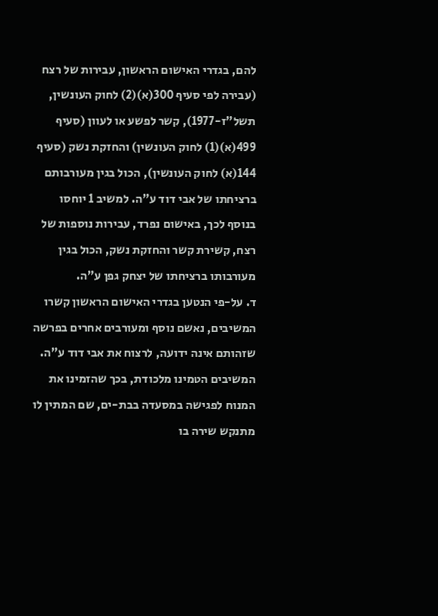להם, בגדרי האישום הראשון, עבירות של רצח (עבירה לפי סעיף 300(א)(2) לחוק העונשין, תשל"ז-1977), קשר לפשע או לעוון (סעיף 499(א)(1) לחוק העונשין) והחזקת נשק (סעיף 144(א) לחוק העונשין), הכול בגין מעורבותם ברציחתו של אבי דוד ע"ה. למשיב 1 יוחסו בנוסף לכך, באישום נפרד, עבירות נוספות של רצח, קשירת קשר והחזקת נשק, הכול בגין מעורבותו ברציחתו של יצחק גפן ע"ה.
ד. על-פי הנטען בגדרי האישום הראשון קשרו המשיבים, נאשם נוסף ומעורבים אחרים בפרשה שזהותם אינה ידועה, לרצוח את אבי דוד ע"ה. המשיבים הטמינו מלכודת, בכך שהזמינו את המנוח לפגישה במסעדה בבת-ים, שם המתין לו מתנקש שירה בו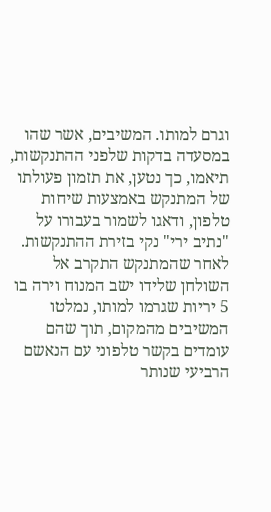וגרם למותו. המשיבים, אשר שהו במסעדה בדקות שלפני ההתנקשות, תיאמו, כך נטען, את תזמון פעולתו של המתנקש באמצעות שיחות טלפון, ודאגו לשמור בעבורו על "נתיב ירי" נקי בזירת ההתנקשות. לאחר שהמתנקש התקרב אל השולחן שלידו ישב המנוח וירה בו 5 יריות שגרמו למותו, נמלטו המשיבים מהמקום, תוך שהם עומדים בקשר טלפוני עם הנאשם הרביעי שנותר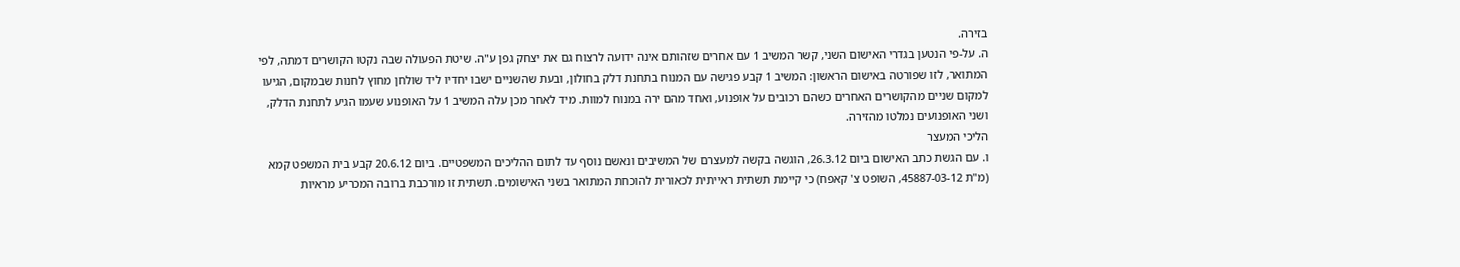בזירה.
ה. על-פי הנטען בגדרי האישום השני, קשר המשיב 1 עם אחרים שזהותם אינה ידועה לרצוח גם את יצחק גפן ע"ה. שיטת הפעולה שבה נקטו הקושרים דמתה, לפי המתואר, לזו שפורטה באישום הראשון: המשיב 1 קבע פגישה עם המנוח בתחנת דלק בחולון, ובעת שהשניים ישבו יחדיו ליד שולחן מחוץ לחנות שבמקום, הגיעו למקום שניים מהקושרים האחרים כשהם רכובים על אופנוע, ואחד מהם ירה במנוח למוות. מיד לאחר מכן עלה המשיב 1 על האופנוע שעמו הגיע לתחנת הדלק, ושני האופנועים נמלטו מהזירה.
הליכי המעצר
ו. עם הגשת כתב האישום ביום 26.3.12, הוגשה בקשה למעצרם של המשיבים ונאשם נוסף עד לתום ההליכים המשפטיים. ביום 20.6.12 קבע בית המשפט קמא (מ"ת 45887-03-12, השופט צ' קאפח) כי קיימת תשתית ראייתית לכאורית להוכחת המתואר בשני האישומים. תשתית זו מורכבת ברובה המכריע מראיות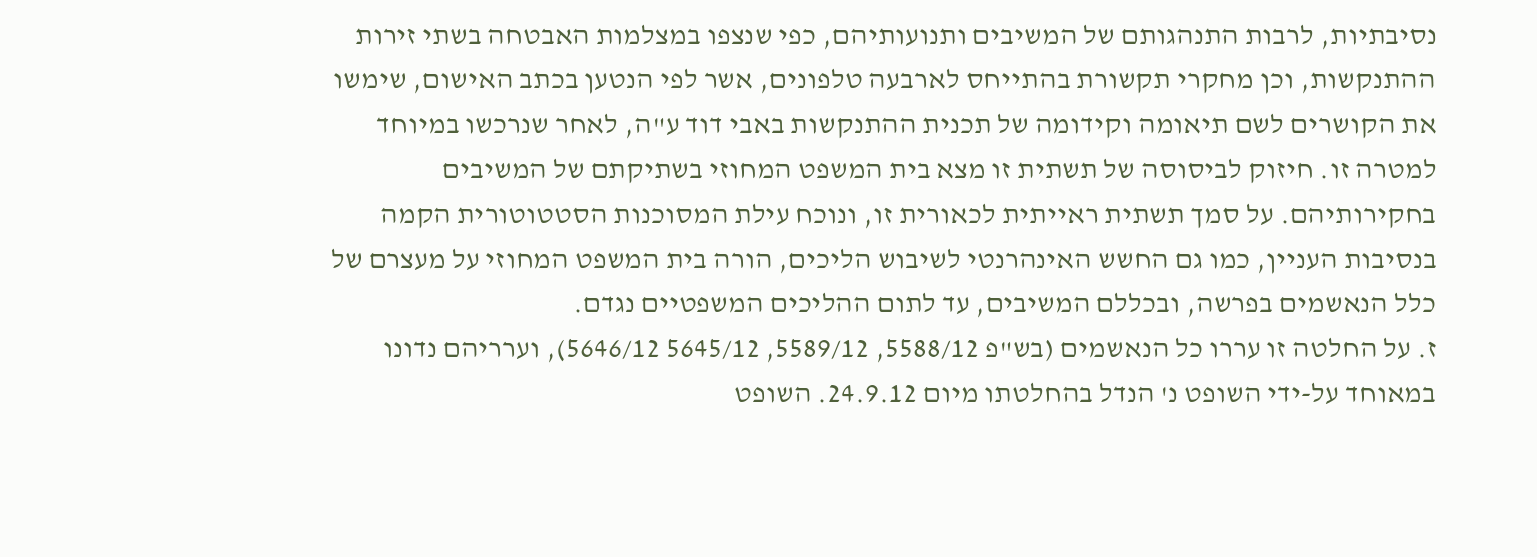נסיבתיות, לרבות התנהגותם של המשיבים ותנועותיהם, כפי שנצפו במצלמות האבטחה בשתי זירות ההתנקשות, וכן מחקרי תקשורת בהתייחס לארבעה טלפונים, אשר לפי הנטען בכתב האישום, שימשו את הקושרים לשם תיאומה וקידומה של תכנית ההתנקשות באבי דוד ע"ה, לאחר שנרכשו במיוחד למטרה זו. חיזוק לביסוסה של תשתית זו מצא בית המשפט המחוזי בשתיקתם של המשיבים בחקירותיהם. על סמך תשתית ראייתית לכאורית זו, ונוכח עילת המסוכנות הסטטוטורית הקמה בנסיבות העניין, כמו גם החשש האינהרנטי לשיבוש הליכים, הורה בית המשפט המחוזי על מעצרם של כלל הנאשמים בפרשה, ובכללם המשיבים, עד לתום ההליכים המשפטיים נגדם.
ז. על החלטה זו עררו כל הנאשמים (בש"פ 5588/12, 5589/12, 5645/12 5646/12), וערריהם נדונו במאוחד על-ידי השופט נ' הנדל בהחלטתו מיום 24.9.12. השופט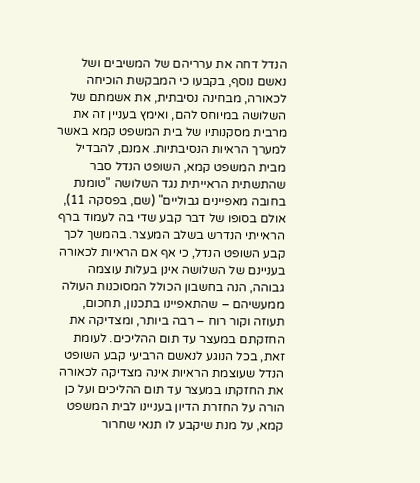הנדל דחה את ערריהם של המשיבים ושל נאשם נוסף, בקבעו כי המבקשת הוכיחה לכאורה, מבחינה נסיבתית, את אשמתם של השלושה במיוחס להם, ואימץ בעניין זה את מרבית מסקנותיו של בית המשפט קמא באשר למערך הראיות הנסיבתיות. אמנם, להבדיל מבית המשפט קמא, השופט הנדל סבר שהתשתית הראייתית נגד השלושה "טומנת בחובה מאפיינים גבוליים" (שם, בפסקה 11), אולם בסופו של דבר קבע שדי בה לעמוד ברף הראייתי הנדרש בשלב המעצר. בהמשך לכך קבע השופט הנדל, כי אף אם הראיות לכאורה בעניינם של השלושה אינן בעלות עוצמה גבוהה, הנה בחשבון הכולל המסוכנות העולה ממעשיהם – שהתאפיינו בתכנון, תחכום, תעוזה וקור רוח – רבה ביותר, ומצדיקה את החזקתם במעצר עד תום ההליכים. לעומת זאת, בכל הנוגע לנאשם הרביעי קבע השופט הנדל שעוצמת הראיות אינה מצדיקה לכאורה את החזקתו במעצר עד תום ההליכים ועל כן הורה על החזרת הדיון בעניינו לבית המשפט קמא, על מנת שיקבע לו תנאי שחרור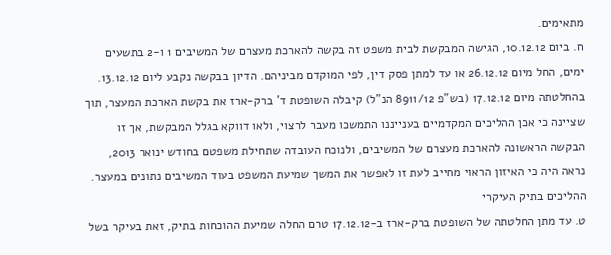מתאימים.
ח. ביום 10.12.12, הגישה המבקשת לבית משפט זה בקשה להארכת מעצרם של המשיבים 1 ו-2 בתשעים ימים, החל מיום 26.12.12 או עד למתן פסק דין, לפי המוקדם מביניהם. הדיון בבקשה נקבע ליום 13.12.12. בהחלטתה מיום 17.12.12 (בש"פ 8911/12 הנ"ל) קיבלה השופטת ד' ברק-ארז את בקשת הארכת המעצר, תוך שציינה כי אכן ההליכים המקדמיים בענייננו התמשכו מעבר לרצוי, ולאו דווקא בגלל המבקשת, אך זו הבקשה הראשונה להארכת מעצרם של המשיבים, ולנוכח העובדה שתחילת משפטם בחודש ינואר 2013, נראה היה כי האיזון הראוי מחייב לעת זו לאפשר את המשך שמיעת המשפט בעוד המשיבים נתונים במעצר.
ההליכים בתיק העיקרי
ט. עד מתן החלטתה של השופטת ברק-ארז ב-17.12.12 טרם החלה שמיעת ההוכחות בתיק, זאת בעיקר בשל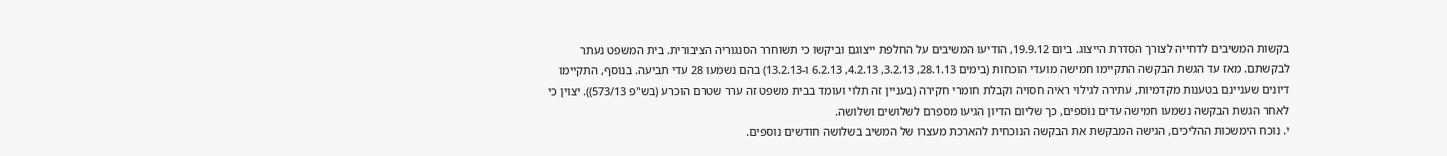בקשות המשיבים לדחייה לצורך הסדרת הייצוג. ביום 19.9.12, הודיעו המשיבים על החלפת ייצוגם וביקשו כי תשוחרר הסנגוריה הציבורית. בית המשפט נעתר לבקשתם. מאז עד הגשת הבקשה התקיימו חמישה מועדי הוכחות (בימים 28.1.13, 3.2.13, 4.2.13, 6.2.13 ו-13.2.13) בהם נשמעו 28 עדי תביעה. בנוסף, התקיימו דיונים שעניינם בטענות מקדמיות, עתירה לגילוי ראיה חסויה וקבלת חומרי חקירה (בעניין זה תלוי ועומד בבית משפט זה ערר שטרם הוכרע (בש"פ 573/13)). יצוין כי לאחר הגשת הבקשה נשמעו חמישה עדים נוספים, כך שליום הדיון הגיעו מספרם לשלושים ושלושה.
י. נוכח הימשכות ההליכים, הגישה המבקשת את הבקשה הנוכחית להארכת מעצרו של המשיב בשלושה חודשים נוספים.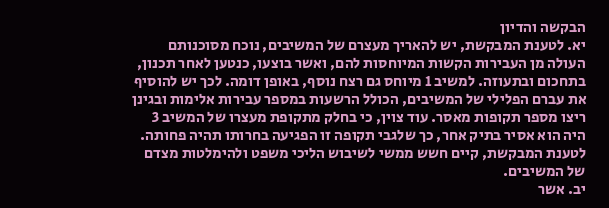הבקשה והדיון
יא. לטענת המבקשת, יש להאריך מעצרם של המשיבים, נוכח מסוכנותם העולה מן העבירות הקשות המיוחסות להם, ואשר בוצעו, כנטען לאחר תכנון, בתחכום ובתעוזה. למשיב 1 מיוחס גם רצח נוסף, באופן דומה. לכך יש להוסיף את עברם הפלילי של המשיבים, הכולל הרשעות במספר עבירות אלימות ובגינן ריצו מספר תקופות מאסר. עוד צוין, כי בחלק מתקופת מעצרו של המשיב 3 היה הוא אסיר בתיק אחר, כך שלגבי תקופה זו הפגיעה בחרותו תהיה פחותה. לטענת המבקשת, קיים חשש ממשי לשיבוש הליכי משפט ולהימלטות מצדם של המשיבים.
יב. אשר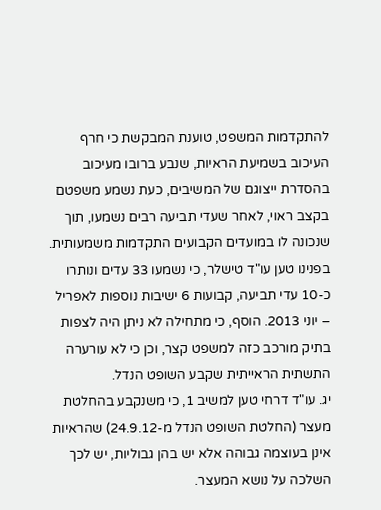להתקדמות המשפט, טוענת המבקשת כי חרף העיכוב בשמיעת הראיות, שנבע ברובו מעיכוב בהסדרת ייצוגם של המשיבים, כעת נשמע משפטם בקצב ראוי, לאחר שעדי תביעה רבים נשמעו, תוך שנכונה לו במועדים הקבועים התקדמות משמעותית. בפנינו טען עו"ד טישלר, כי נשמעו 33 עדים ונותרו כ-10 עדי תביעה, קבועות 6 ישיבות נוספות לאפריל – יוני 2013. הוסף, כי מתחילה לא ניתן היה לצפות בתיק מורכב כזה למשפט קצר, וכן כי לא עורערה התשתית הראייתית שקבע השופט הנדל.
יג. עו"ד דרחי טען למשיב 1, כי משנקבע בהחלטת מעצר (החלטת השופט הנדל מ-24.9.12) שהראיות אינן בעוצמה גבוהה אלא יש בהן גבוליות, יש לכך השלכה על נושא המעצר.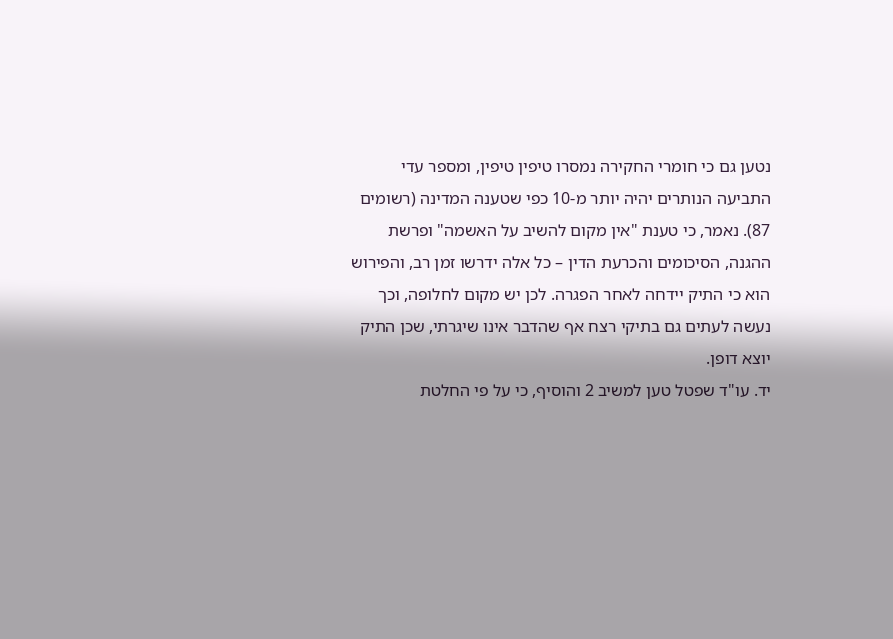נטען גם כי חומרי החקירה נמסרו טיפין טיפין, ומספר עדי התביעה הנותרים יהיה יותר מ-10 כפי שטענה המדינה (רשומים 87). נאמר, כי טענת "אין מקום להשיב על האשמה" ופרשת ההגנה, הסיכומים והכרעת הדין – כל אלה ידרשו זמן רב, והפירוש הוא כי התיק יידחה לאחר הפגרה. לכן יש מקום לחלופה, וכך נעשה לעתים גם בתיקי רצח אף שהדבר אינו שיגרתי, שכן התיק יוצא דופן.
יד. עו"ד שפטל טען למשיב 2 והוסיף, כי על פי החלטת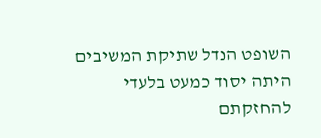השופט הנדל שתיקת המשיבים היתה יסוד כמעט בלעדי להחזקתם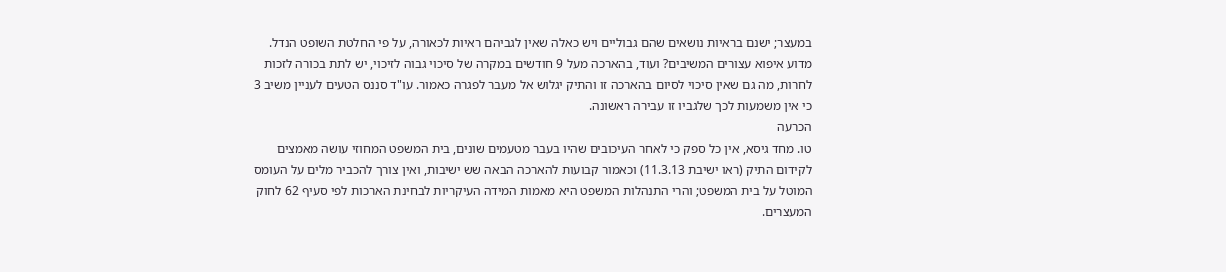במעצר; ישנם בראיות נושאים שהם גבוליים ויש כאלה שאין לגביהם ראיות לכאורה, על פי החלטת השופט הנדל. מדוע איפוא עצורים המשיבים? ועוד, בהארכה מעל 9 חודשים במקרה של סיכוי גבוה לזיכוי, יש לתת בכורה לזכות לחרות, מה גם שאין סיכוי לסיום בהארכה זו והתיק יגלוש אל מעבר לפגרה כאמור. עו"ד סננס הטעים לעניין משיב 3 כי אין משמעות לכך שלגביו זו עבירה ראשונה.
הכרעה
טו. מחד גיסא, אין כל ספק כי לאחר העיכובים שהיו בעבר מטעמים שונים, בית המשפט המחוזי עושה מאמצים לקידום התיק (ראו ישיבת 11.3.13) וכאמור קבועות להארכה הבאה שש ישיבות, ואין צורך להכביר מלים על העומס המוטל על בית המשפט; והרי התנהלות המשפט היא מאמות המידה העיקריות לבחינת הארכות לפי סעיף 62 לחוק המעצרים.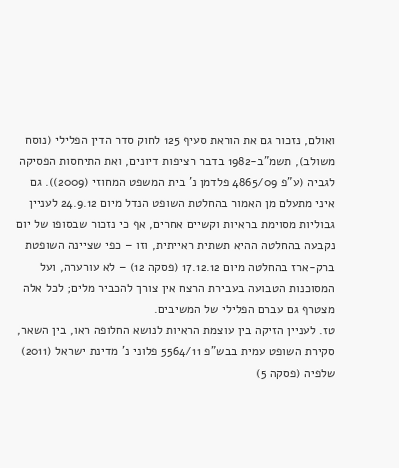ואולם, נזכור גם את הוראת סעיף 125 לחוק סדר הדין הפלילי (נוסח משולב), תשמ"ב-1982 בדבר רציפות דיונים, ואת התיחסות הפסיקה לגביה (ע"פ 4865/09 פלדמן נ' בית המשפט המחוזי (2009)). גם איני מתעלם מן האמור בהחלטת השופט הנדל מיום 24.9.12 לעניין גבוליות מסוימת בראיות וקשיים אחרים, אף כי נזכור שבסופו של יום נקבעה בהחלטה ההיא תשתית ראייתית, וזו – כפי שציינה השופטת ברק-ארז בהחלטה מיום 17.12.12 (פסקה 12) – לא עורערה, ועל המסוכנות הטבועה בעבירת הרצח אין צורך להכביר מלים; לכל אלה מצטרף גם עברם הפלילי של המשיבים.
טז. לעניין הזיקה בין עוצמת הראיות לנושא החלופה ראו, בין השאר, סקירת השופט עמית בבש"פ 5564/11 פלוני נ' מדינת ישראל (2011) שלפיה (פסקה 5)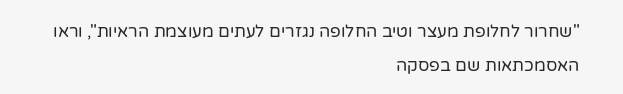"שחרור לחלופת מעצר וטיב החלופה נגזרים לעתים מעוצמת הראיות", וראו האסמכתאות שם בפסקה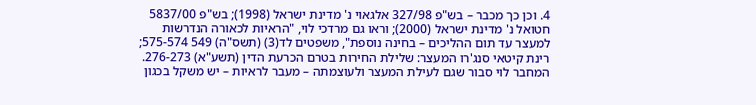4. וכן כך מכבר – בש"פ 327/98 אלגאוי נ' מדינת ישראל (1998); בש"פ 5837/00 חטואל נ' מדינת ישראל (2000); וראו גם מרדכי לוי, "הראיות לכאורה הנדרשות למעצר עד תום ההליכים – בחינה נוספת", משפטים לד(3) (תשס"ה) 549 575-574; רינת קיטאי סנג'רו המעצר: שלילת החירות בטרם הכרעת הדין (תשע"א) 276-273. המחבר לוי סבור שגם לעילת המעצר ולעוצמתה – מעבר לראיות – יש משקל בכגון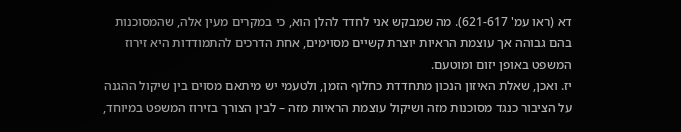דא (ראו עמ' 621-617). מה שמבקש אני לחדד להלן הוא, כי במקרים מעין אלה, שהמסוכנות בהם גבוהה אך עוצמת הראיות יוצרת קשיים מסוימים, אחת הדרכים להתמודדות היא זירוז המשפט באופן יזום ומוטעם.
יז. ואכן, שאלת האיזון הנכון מתחדדת כחלוף הזמן, ולטעמי יש מיתאם מסוים בין שיקול ההגנה על הציבור כנגד מסוכנות מזה ושיקול עוצמת הראיות מזה – לבין הצורך בזירוז המשפט במיוחד,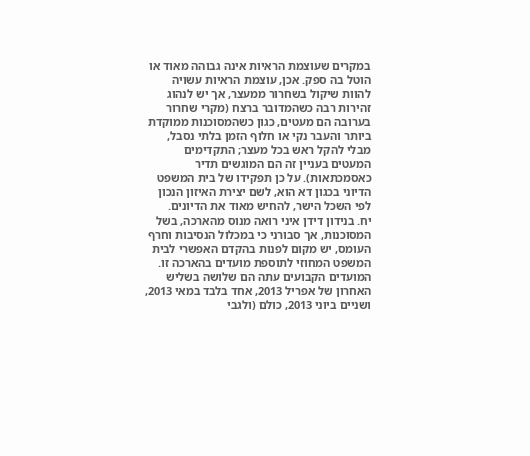במקרים שעוצמת הראיות אינה גבוהה מאוד או הוטל בה ספק. אכן, עוצמת הראיות עשויה להוות שיקול בשחרור ממעצר, אך יש לנהוג זהירות רבה כשהמדובר ברצח (מקרי שחרור בערובה הם מעטים, כגון כשהמסוכנות ממוקדת ביותר והעבר נקי או חלוף הזמן בלתי נסבל, מבלי להקל ראש בכל מעצר; התקדימים המעטים בעניין זה הם המוגשים תדיר כאסמכתאות). על כן תפקידו של בית המשפט הדיוני בכגון דא הוא, לשם יצירת האיזון הנכון לפי השכל הישר, להחיש מאוד את הדיונים.
יח. בנידון דידן איני רואה מנוס מהארכה, בשל המסוכנות, אך סבורני כי במכלול הנסיבות וחרף העומס, יש מקום לפנות בהקדם האפשרי לבית המשפט המחוזי לתוספת מועדים בהארכה זו. המועדים הקבועים עתה הם שלושה בשליש האחרון של אפריל 2013, אחד בלבד במאי 2013, ושניים ביוני 2013, כולם (ולגבי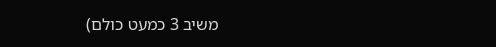משיב 3 כמעט כולם)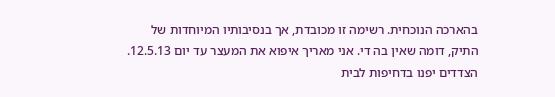בהארכה הנוכחית. רשימה זו מכובדת, אך בנסיבותיו המיוחדות של התיק, דומה שאין בה די. אני מאריך איפוא את המעצר עד יום 12.5.13. הצדדים יפנו בדחיפות לבית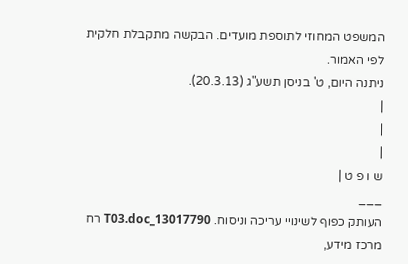המשפט המחוזי לתוספת מועדים. הבקשה מתקבלת חלקית לפי האמור.
ניתנה היום, ט' בניסן תשע"ג (20.3.13).
|
|
|
ש ו פ ט |
___
העותק כפוף לשינויי עריכה וניסוח. 13017790_T03.doc רח
מרכז מידע,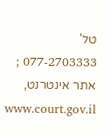טל' 077-2703333 ; אתר אינטרנט, www.court.gov.il